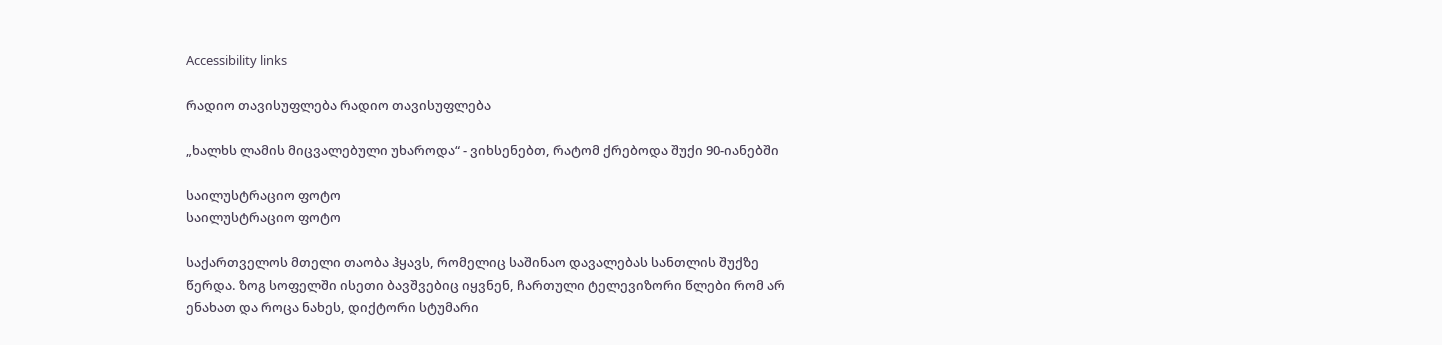Accessibility links

რადიო თავისუფლება რადიო თავისუფლება

„ხალხს ლამის მიცვალებული უხაროდა“ - ვიხსენებთ, რატომ ქრებოდა შუქი 90-იანებში

საილუსტრაციო ფოტო
საილუსტრაციო ფოტო

საქართველოს მთელი თაობა ჰყავს, რომელიც საშინაო დავალებას სანთლის შუქზე წერდა. ზოგ სოფელში ისეთი ბავშვებიც იყვნენ, ჩართული ტელევიზორი წლები რომ არ ენახათ და როცა ნახეს, დიქტორი სტუმარი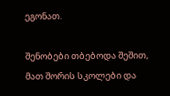ეგონათ.

შენობები თბებოდა შეშით, მათ შორის სკოლები და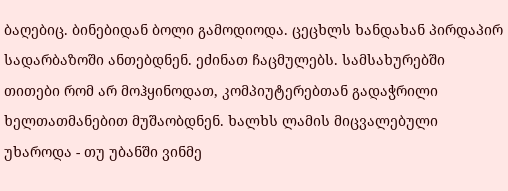ბაღებიც. ბინებიდან ბოლი გამოდიოდა. ცეცხლს ხანდახან პირდაპირ სადარბაზოში ანთებდნენ. ეძინათ ჩაცმულებს. სამსახურებში თითები რომ არ მოჰყინოდათ, კომპიუტერებთან გადაჭრილი ხელთათმანებით მუშაობდნენ. ხალხს ლამის მიცვალებული უხაროდა - თუ უბანში ვინმე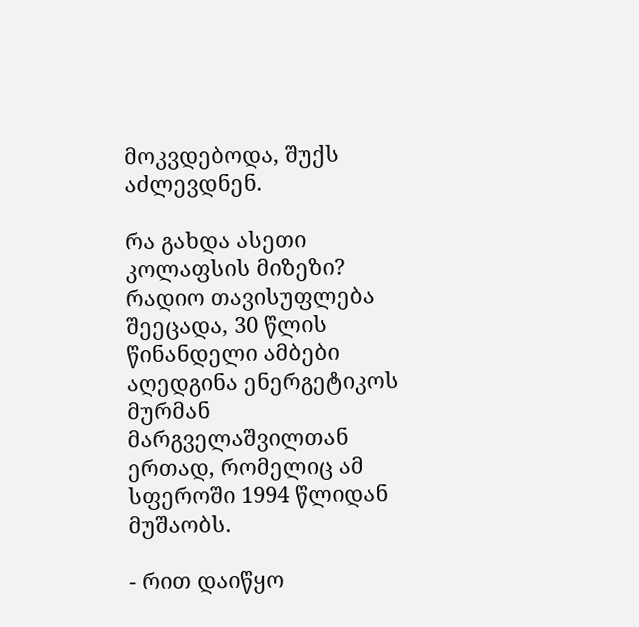მოკვდებოდა, შუქს აძლევდნენ.

რა გახდა ასეთი კოლაფსის მიზეზი? რადიო თავისუფლება შეეცადა, 30 წლის წინანდელი ამბები აღედგინა ენერგეტიკოს მურმან მარგველაშვილთან ერთად, რომელიც ამ სფეროში 1994 წლიდან მუშაობს.

- რით დაიწყო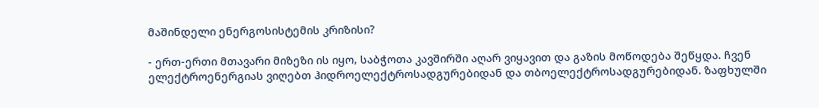მაშინდელი ენერგოსისტემის კრიზისი?

- ერთ-ერთი მთავარი მიზეზი ის იყო, საბჭოთა კავშირში აღარ ვიყავით და გაზის მოწოდება შეწყდა. ჩვენ ელექტროენერგიას ვიღებთ ჰიდროელექტროსადგურებიდან და თბოელექტროსადგურებიდან. ზაფხულში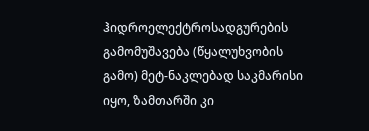ჰიდროელექტროსადგურების გამომუშავება (წყალუხვობის გამო) მეტ-ნაკლებად საკმარისი იყო, ზამთარში კი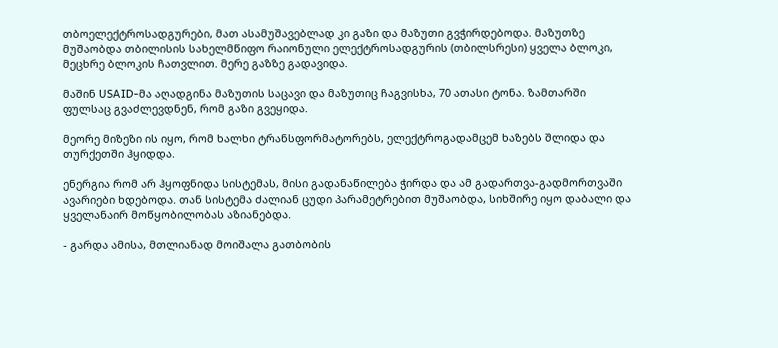თბოელექტროსადგურები, მათ ასამუშავებლად კი გაზი და მაზუთი გვჭირდებოდა. მაზუთზე მუშაობდა თბილისის სახელმწიფო რაიონული ელექტროსადგურის (თბილსრესი) ყველა ბლოკი, მეცხრე ბლოკის ჩათვლით. მერე გაზზე გადავიდა.

მაშინ USAID-მა აღადგინა მაზუთის საცავი და მაზუთიც ჩაგვისხა, 70 ათასი ტონა. ზამთარში ფულსაც გვაძლევდნენ, რომ გაზი გვეყიდა.

მეორე მიზეზი ის იყო, რომ ხალხი ტრანსფორმატორებს, ელექტროგადამცემ ხაზებს შლიდა და თურქეთში ჰყიდდა.

ენერგია რომ არ ჰყოფნიდა სისტემას, მისი გადანაწილება ჭირდა და ამ გადართვა-გადმორთვაში ავარიები ხდებოდა. თან სისტემა ძალიან ცუდი პარამეტრებით მუშაობდა, სიხშირე იყო დაბალი და ყველანაირ მოწყობილობას აზიანებდა.

- გარდა ამისა, მთლიანად მოიშალა გათბობის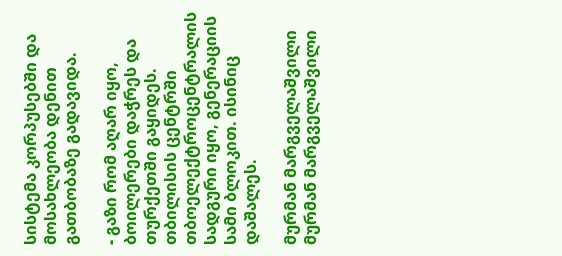სისტემა კორპუსებში და მოსახლეობა დენით გათბობაზე გადავიდა.

- გაზი რომ აღარ იყო, ბოილერები დაჭრეს და თურქეთში გაყიდეს. თბილისის ცენტრში თბოელექტროცენტრალის სადგური იყო, გენერაციის სამი ბლოკით. ისინიც დაშალეს.

მურმან მარგველაშვილი
მურმან მარგველაშვილი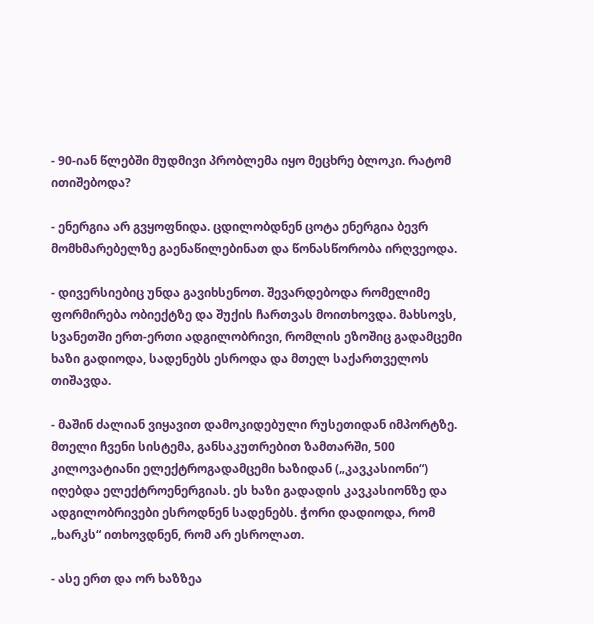- 90-იან წლებში მუდმივი პრობლემა იყო მეცხრე ბლოკი. რატომ ითიშებოდა?

- ენერგია არ გვყოფნიდა. ცდილობდნენ ცოტა ენერგია ბევრ მომხმარებელზე გაენაწილებინათ და წონასწორობა ირღვეოდა.

- დივერსიებიც უნდა გავიხსენოთ. შევარდებოდა რომელიმე ფორმირება ობიექტზე და შუქის ჩართვას მოითხოვდა. მახსოვს, სვანეთში ერთ-ერთი ადგილობრივი, რომლის ეზოშიც გადამცემი ხაზი გადიოდა, სადენებს ესროდა და მთელ საქართველოს თიშავდა.

- მაშინ ძალიან ვიყავით დამოკიდებული რუსეთიდან იმპორტზე. მთელი ჩვენი სისტემა, განსაკუთრებით ზამთარში, 500 კილოვატიანი ელექტროგადამცემი ხაზიდან („კავკასიონი“) იღებდა ელექტროენერგიას. ეს ხაზი გადადის კავკასიონზე და ადგილობრივები ესროდნენ სადენებს. ჭორი დადიოდა, რომ „ხარკს“ ითხოვდნენ, რომ არ ესროლათ.

- ასე ერთ და ორ ხაზზეა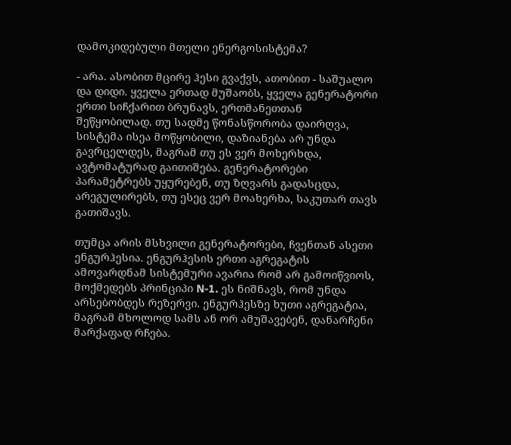დამოკიდებული მთელი ენერგოსისტემა?

- არა. ასობით მცირე ჰესი გვაქვს, ათობით - საშუალო და დიდი. ყველა ერთად მუშაობს, ყველა გენერატორი ერთი სიჩქარით ბრუნავს, ერთმანეთთან შეწყობილად. თუ სადმე წონასწორობა დაირღვა, სისტემა ისეა მოწყობილი, დაზიანება არ უნდა გავრცელდეს, მაგრამ თუ ეს ვერ მოხერხდა, ავტომატურად გაითიშება. გენერატორები პარამეტრებს უყურებენ, თუ ზღვარს გადასცდა, არეგულირებს, თუ ესეც ვერ მოახერხა, საკუთარ თავს გათიშავს.

თუმცა არის მსხვილი გენერატორები, ჩვენთან ასეთი ენგურჰესია. ენგურჰესის ერთი აგრეგატის ამოვარდნამ სისტემური ავარია რომ არ გამოიწვიოს, მოქმედებს პრინციპი N-1. ეს ნიშნავს, რომ უნდა არსებობდეს რეზერვი. ენგურჰესზე ხუთი აგრეგატია, მაგრამ მხოლოდ სამს ან ორ ამუშავებენ, დანარჩენი მარქაფად რჩება.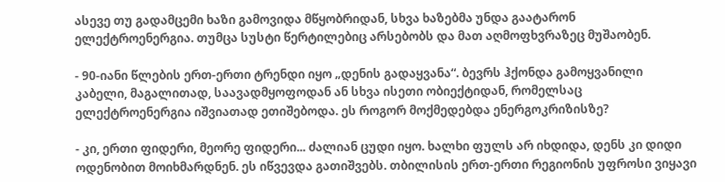ასევე თუ გადამცემი ხაზი გამოვიდა მწყობრიდან, სხვა ხაზებმა უნდა გაატარონ ელექტროენერგია. თუმცა სუსტი წერტილებიც არსებობს და მათ აღმოფხვრაზეც მუშაობენ.

- 90-იანი წლების ერთ-ერთი ტრენდი იყო „დენის გადაყვანა“. ბევრს ჰქონდა გამოყვანილი კაბელი, მაგალითად, საავადმყოფოდან ან სხვა ისეთი ობიექტიდან, რომელსაც ელექტროენერგია იშვიათად ეთიშებოდა. ეს როგორ მოქმედებდა ენერგოკრიზისზე?

- კი, ერთი ფიდერი, მეორე ფიდერი... ძალიან ცუდი იყო. ხალხი ფულს არ იხდიდა, დენს კი დიდი ოდენობით მოიხმარდნენ. ეს იწვევდა გათიშვებს. თბილისის ერთ-ერთი რეგიონის უფროსი ვიყავი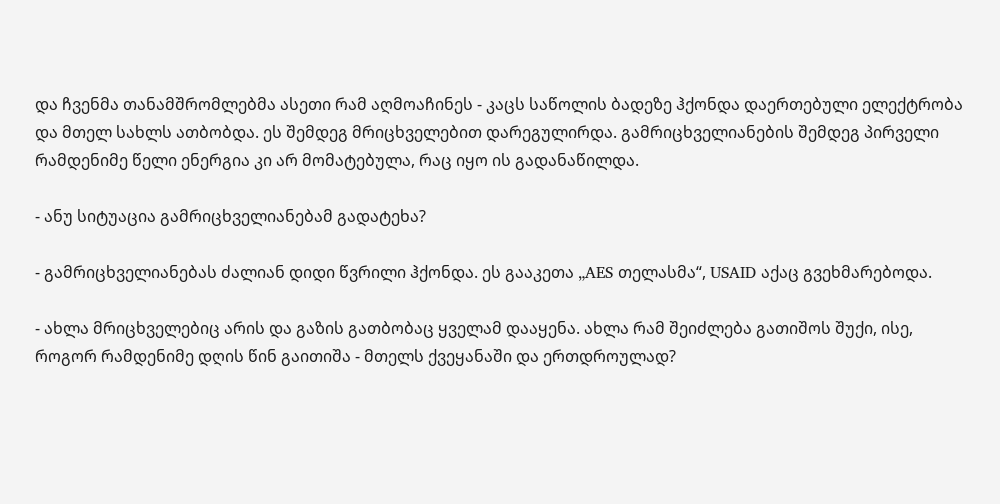და ჩვენმა თანამშრომლებმა ასეთი რამ აღმოაჩინეს - კაცს საწოლის ბადეზე ჰქონდა დაერთებული ელექტრობა და მთელ სახლს ათბობდა. ეს შემდეგ მრიცხველებით დარეგულირდა. გამრიცხველიანების შემდეგ პირველი რამდენიმე წელი ენერგია კი არ მომატებულა, რაც იყო ის გადანაწილდა.

- ანუ სიტუაცია გამრიცხველიანებამ გადატეხა?

- გამრიცხველიანებას ძალიან დიდი წვრილი ჰქონდა. ეს გააკეთა „AES თელასმა“, USAID აქაც გვეხმარებოდა.

- ახლა მრიცხველებიც არის და გაზის გათბობაც ყველამ დააყენა. ახლა რამ შეიძლება გათიშოს შუქი, ისე, როგორ რამდენიმე დღის წინ გაითიშა - მთელს ქვეყანაში და ერთდროულად?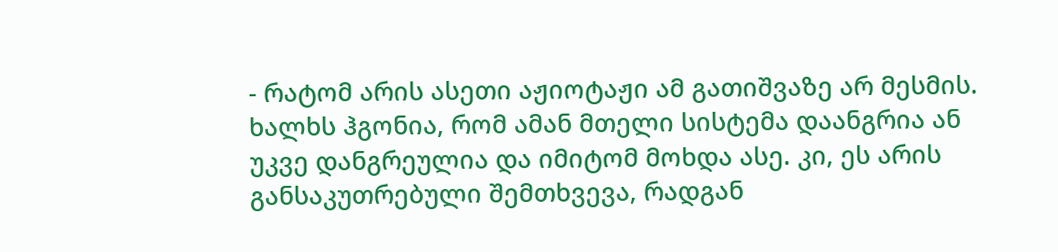- რატომ არის ასეთი აჟიოტაჟი ამ გათიშვაზე არ მესმის. ხალხს ჰგონია, რომ ამან მთელი სისტემა დაანგრია ან უკვე დანგრეულია და იმიტომ მოხდა ასე. კი, ეს არის განსაკუთრებული შემთხვევა, რადგან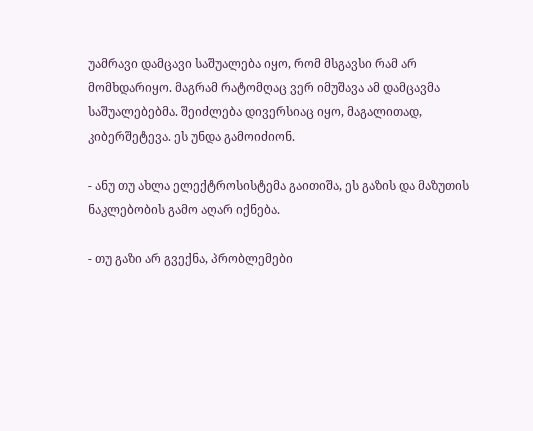უამრავი დამცავი საშუალება იყო, რომ მსგავსი რამ არ მომხდარიყო. მაგრამ რატომღაც ვერ იმუშავა ამ დამცავმა საშუალებებმა. შეიძლება დივერსიაც იყო, მაგალითად, კიბერშეტევა. ეს უნდა გამოიძიონ.

- ანუ თუ ახლა ელექტროსისტემა გაითიშა, ეს გაზის და მაზუთის ნაკლებობის გამო აღარ იქნება.

- თუ გაზი არ გვექნა, პრობლემები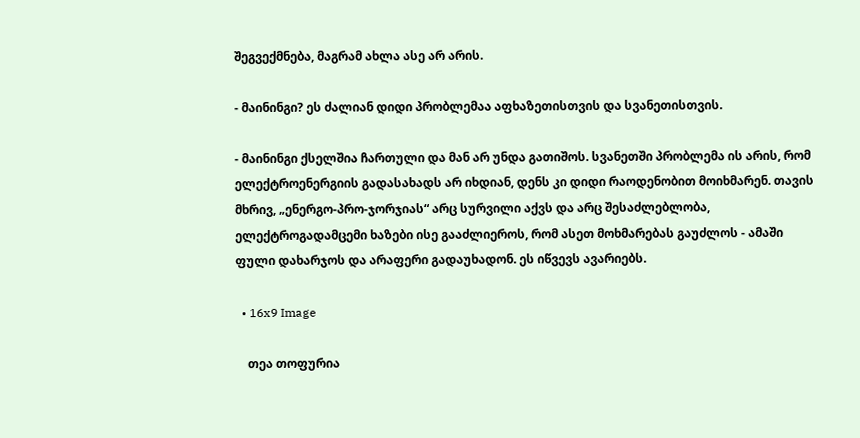შეგვექმნება, მაგრამ ახლა ასე არ არის.

- მაინინგი? ეს ძალიან დიდი პრობლემაა აფხაზეთისთვის და სვანეთისთვის.

- მაინინგი ქსელშია ჩართული და მან არ უნდა გათიშოს. სვანეთში პრობლემა ის არის, რომ ელექტროენერგიის გადასახადს არ იხდიან, დენს კი დიდი რაოდენობით მოიხმარენ. თავის მხრივ, „ენერგო-პრო-ჯორჯიას“ არც სურვილი აქვს და არც შესაძლებლობა, ელექტროგადამცემი ხაზები ისე გააძლიეროს, რომ ასეთ მოხმარებას გაუძლოს - ამაში ფული დახარჯოს და არაფერი გადაუხადონ. ეს იწვევს ავარიებს.

  • 16x9 Image

    თეა თოფურია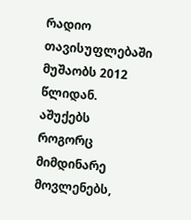რადიო თავისუფლებაში მუშაობს 2012 წლიდან. აშუქებს როგორც მიმდინარე მოვლენებს,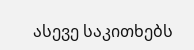ასევე საკითხებს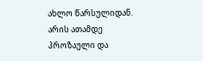ახლო წარსულიდან. არის ათამდე პროზაული და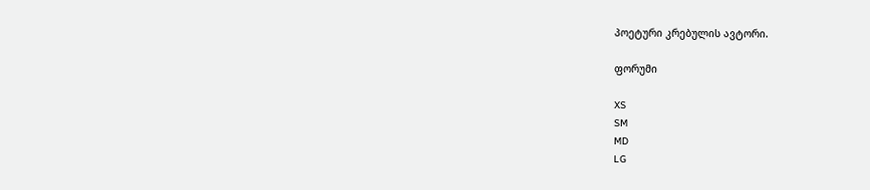პოეტური კრებულის ავტორი.

ფორუმი

XS
SM
MD
LG